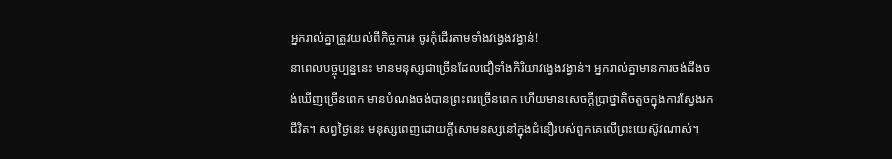អ្នករាល់គ្នាត្រូវយល់ពីកិច្ចការ៖ ចូរកុំដើរតាមទាំងវង្វេងវង្វាន់!
នាពេលបច្ចុប្បន្ននេះ មានមនុស្សជាច្រើនដែលជឿទាំងកិរិយាវង្វេងវង្វាន់។ អ្នករាល់គ្នាមានការចង់ដឹងចង់ឃើញច្រើនពេក មានបំណងចង់បានព្រះពរច្រើនពេក ហើយមានសេចក្តីប្រាថ្នាតិចតួចក្នុងការស្វែងរកជីវិត។ សព្វថ្ងៃនេះ មនុស្សពេញដោយក្ដីសោមនស្សនៅក្នុងជំនឿរបស់ពួកគេលើព្រះយេស៊ូវណាស់។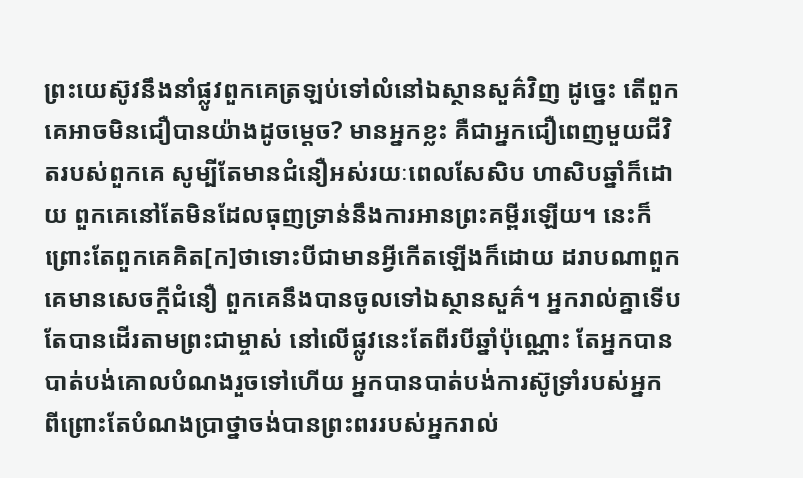ព្រះយេស៊ូវនឹងនាំផ្លូវពួកគេត្រឡប់ទៅលំនៅឯស្ថានសួគ៌វិញ ដូច្នេះ តើពួកគេអាចមិនជឿបានយ៉ាងដូចម្ដេច? មានអ្នកខ្លះ គឺជាអ្នកជឿពេញមួយជីវិតរបស់ពួកគេ សូម្បីតែមានជំនឿអស់រយៈពេលសែសិប ហាសិបឆ្នាំក៏ដោយ ពួកគេនៅតែមិនដែលធុញទ្រាន់នឹងការអានព្រះគម្ពីរឡើយ។ នេះក៏ព្រោះតែពួកគេគិត[ក]ថាទោះបីជាមានអ្វីកើតឡើងក៏ដោយ ដរាបណាពួកគេមានសេចក្ដីជំនឿ ពួកគេនឹងបានចូលទៅឯស្ថានសួគ៌។ អ្នករាល់គ្នាទើបតែបានដើរតាមព្រះជាម្ចាស់ នៅលើផ្លូវនេះតែពីរបីឆ្នាំប៉ុណ្ណោះ តែអ្នកបានបាត់បង់គោលបំណងរួចទៅហើយ អ្នកបានបាត់បង់ការស៊ូទ្រាំរបស់អ្នក ពីព្រោះតែបំណងប្រាថ្នាចង់បានព្រះពររបស់អ្នករាល់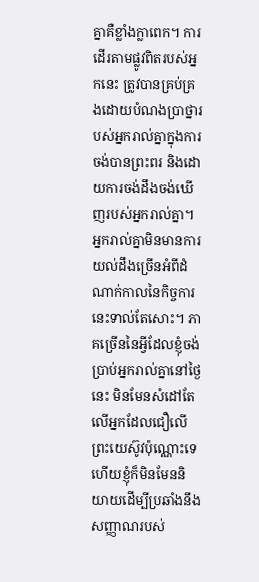គ្នាគឺខ្លាំងក្លាពេក។ ការដើរតាមផ្លូវពិតរបស់អ្នកនេះ ត្រូវបានគ្រប់គ្រងដោយបំណងប្រាថ្នារបស់អ្នករាល់គ្នាក្នុងការចង់បានព្រះពរ និងដោយការចង់ដឹងចង់ឃើញរបស់អ្នករាល់គ្នា។ អ្នករាល់គ្នាមិនមានការយល់ដឹងច្រើនអំពីដំណាក់កាលនៃកិច្ចការនេះទាល់តែសោះ។ ភាគច្រើននៃអ្វីដែលខ្ញុំចង់ប្រាប់អ្នករាល់គ្នានៅថ្ងៃនេះ មិនមែនសំដៅតែលើអ្នកដែលជឿលើព្រះយេស៊ូវប៉ុណ្ណោះទេ ហើយខ្ញុំក៏មិនមែននិយាយដើម្បីប្រឆាំងនឹងសញ្ញាណរបស់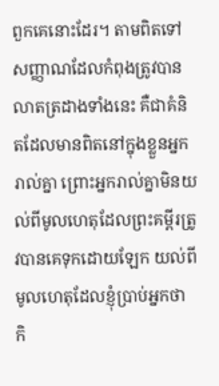ពួកគេនោះដែរ។ តាមពិតទៅ សញ្ញាណដែលកំពុងត្រូវបានលាតត្រដាងទាំងនេះ គឺជាគំនិតដែលមានពិតនៅក្នុងខ្លួនអ្នករាល់គ្នា ព្រោះអ្នករាល់គ្នាមិនយល់ពីមូលហេតុដែលព្រះគម្ពីរត្រូវបានគេទុកដោយឡែក យល់ពីមូលហេតុដែលខ្ញុំប្រាប់អ្នកថា កិ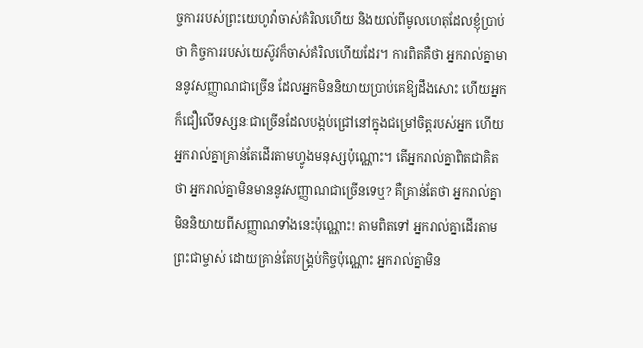ច្ចការរបស់ព្រះយេហូវ៉ាចាស់គំរិលហើយ និងយល់ពីមូលហេតុដែលខ្ញុំប្រាប់ថា កិច្ចការរបស់យេស៊ូវក៏ចាស់គំរិលហើយដែរ។ ការពិតគឺថា អ្នករាល់គ្នាមាននូវសញ្ញាណជាច្រើន ដែលអ្នកមិននិយាយប្រាប់គេឱ្យដឹងសោះ ហើយអ្នកក៏ជឿលើទស្សនៈជាច្រើនដែលបង្កប់ជ្រៅនៅក្នុងជម្រៅចិត្តរបស់អ្នក ហើយអ្នករាល់គ្នាគ្រាន់តែដើរតាមហ្វូងមនុស្សប៉ុណ្ណោះ។ តើអ្នករាល់គ្នាពិតជាគិតថា អ្នករាល់គ្នាមិនមាននូវសញ្ញាណជាច្រើនទេឬ? គឺគ្រាន់តែថា អ្នករាល់គ្នាមិននិយាយពីសញ្ញាណទាំងនេះប៉ុណ្ណោះ! តាមពិតទៅ អ្នករាល់គ្នាដើរតាមព្រះជាម្ចាស់ ដោយគ្រាន់តែបង្គ្រប់កិច្ចប៉ុណ្ណោះ អ្នករាល់គ្នាមិន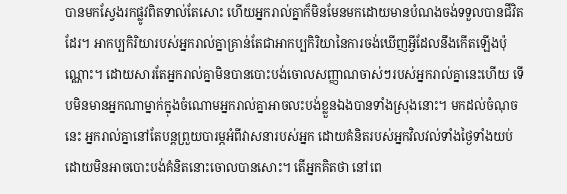បានមកស្វែងរកផ្លូវពិតទាល់តែសោះ ហើយអ្នករាល់គ្នាក៏មិនមែនមកដោយមានបំណងចង់ទទួលបានជីវិតដែរ។ អាកប្បកិរិយារបស់អ្នករាល់គ្នាគ្រាន់តែជាអាកប្បកិរិយានៃការចង់ឃើញអ្វីដែលនឹងកើតឡើងប៉ុណ្ណោះ។ ដោយសារតែអ្នករាល់គ្នាមិនបានបោះបង់ចោលសញ្ញាណចាស់ៗរបស់អ្នករាល់គ្នានេះហើយ ទើបមិនមានអ្នកណាម្នាក់ក្នុងចំណោមអ្នករាល់គ្នាអាចលះបង់ខ្លួនឯងបានទាំងស្រុងនោះ។ មកដល់ចំណុចនេះ អ្នករាល់គ្នានៅតែបន្តព្រួយបារម្ភអំពីវាសនារបស់អ្នក ដោយគំនិតរបស់អ្នកវិលវល់ទាំងថ្ងៃទាំងយប់ ដោយមិនអាចបោះបង់គំនិតនោះចោលបានសោះ។ តើអ្នកគិតថា នៅពេ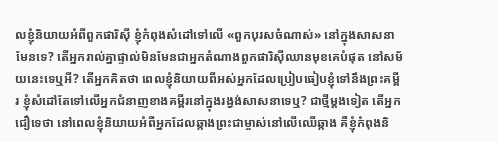លខ្ញុំនិយាយអំពីពួកផារិស៊ី ខ្ញុំកំពុងសំដៅទៅលើ «ពួកបុរសចំណាស់» នៅក្នុងសាសនាមែនទេ? តើអ្នករាល់គ្នាផ្ទាល់មិនមែនជាអ្នកតំណាងពួកផារិស៊ីឈានមុខគេបំផុត នៅសម័យនេះទេឬអី? តើអ្នកគិតថា ពេលខ្ញុំនិយាយពីអស់អ្នកដែលប្រៀបធៀបខ្ញុំទៅនឹងព្រះគម្ពីរ ខ្ញុំសំដៅតែទៅលើអ្នកជំនាញខាងគម្ពីរនៅក្នុងរង្វង់សាសនាទេឬ? ជាថ្មីម្ដងទៀត តើអ្នកជឿទេថា នៅពេលខ្ញុំនិយាយអំពីអ្នកដែលឆ្កាងព្រះជាម្ចាស់នៅលើឈើឆ្កាង គឺខ្ញុំកំពុងនិ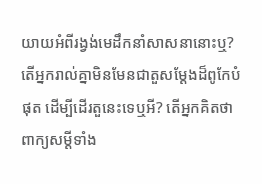យាយអំពីរង្វង់មេដឹកនាំសាសនានោះឬ? តើអ្នករាល់គ្នាមិនមែនជាតួសម្ដែងដ៏ពូកែបំផុត ដើម្បីដើរតួនេះទេឬអី? តើអ្នកគិតថា ពាក្យសម្ដីទាំង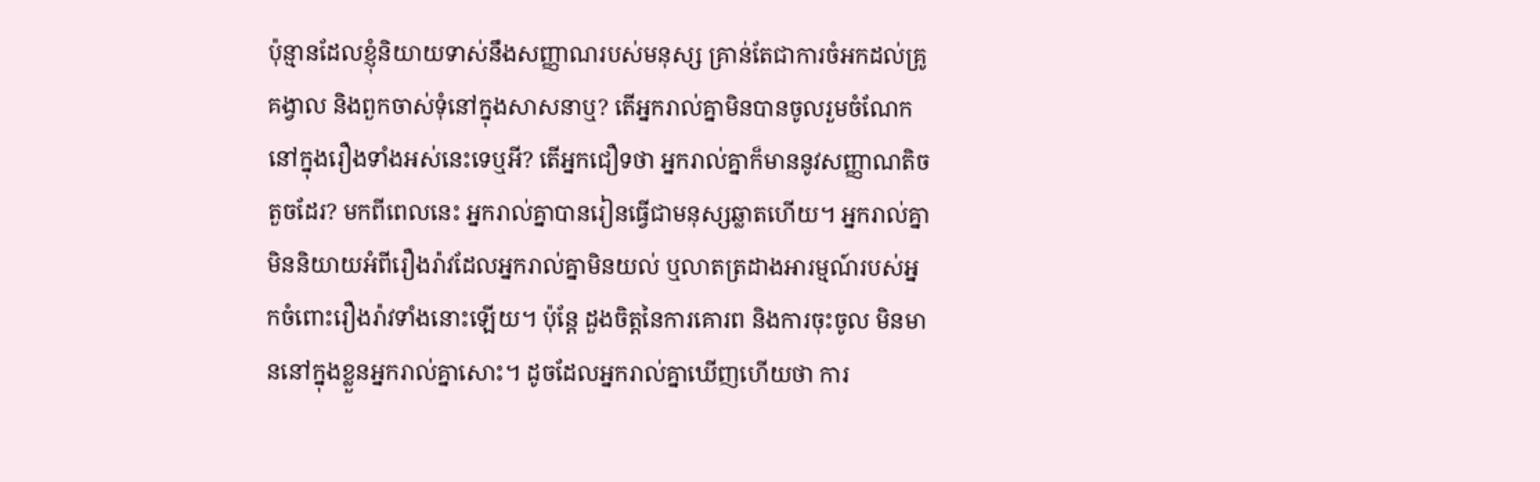ប៉ុន្មានដែលខ្ញុំនិយាយទាស់នឹងសញ្ញាណរបស់មនុស្ស គ្រាន់តែជាការចំអកដល់គ្រូគង្វាល និងពួកចាស់ទុំនៅក្នុងសាសនាឬ? តើអ្នករាល់គ្នាមិនបានចូលរួមចំណែកនៅក្នុងរឿងទាំងអស់នេះទេឬអី? តើអ្នកជឿទថា អ្នករាល់គ្នាក៏មាននូវសញ្ញាណតិចតួចដែរ? មកពីពេលនេះ អ្នករាល់គ្នាបានរៀនធ្វើជាមនុស្សឆ្លាតហើយ។ អ្នករាល់គ្នាមិននិយាយអំពីរឿងរ៉ាវដែលអ្នករាល់គ្នាមិនយល់ ឬលាតត្រដាងអារម្មណ៍របស់អ្នកចំពោះរឿងរ៉ាវទាំងនោះឡើយ។ ប៉ុន្តែ ដួងចិត្តនៃការគោរព និងការចុះចូល មិនមាននៅក្នុងខ្លួនអ្នករាល់គ្នាសោះ។ ដូចដែលអ្នករាល់គ្នាឃើញហើយថា ការ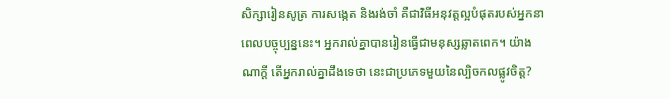សិក្សារៀនសូត្រ ការសង្កេត និងរង់ចាំ គឺជាវិធីអនុវត្តល្អបំផុតរបស់អ្នកនាពេលបច្ចុប្បន្ននេះ។ អ្នករាល់គ្នាបានរៀនធ្វើជាមនុស្សឆ្លាតពេក។ យ៉ាងណាក្ដី តើអ្នករាល់គ្នាដឹងទេថា នេះជាប្រភេទមួយនៃល្បិចកលផ្លូវចិត្ត?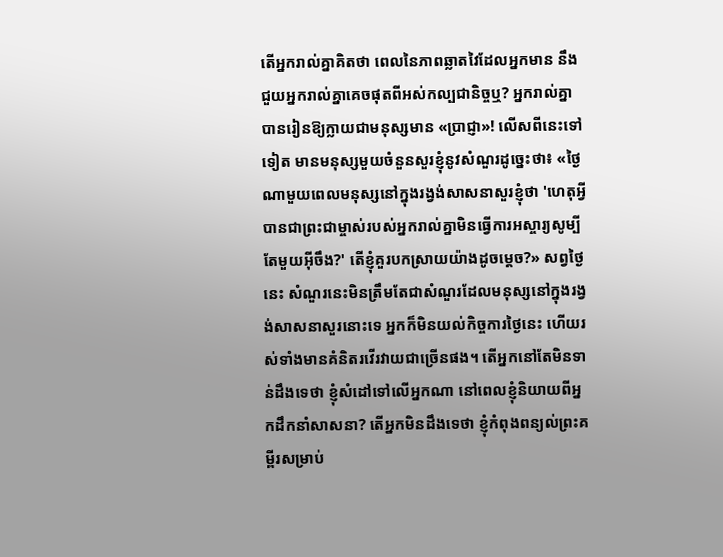តើអ្នករាល់គ្នាគិតថា ពេលនៃភាពឆ្លាតវៃដែលអ្នកមាន នឹងជួយអ្នករាល់គ្នាគេចផុតពីអស់កល្បជានិច្ចឬ? អ្នករាល់គ្នាបានរៀនឱ្យក្លាយជាមនុស្សមាន «ប្រាជ្ញា»! លើសពីនេះទៅទៀត មានមនុស្សមួយចំនួនសួរខ្ញុំនូវសំណួរដូច្នេះថា៖ «ថ្ងៃណាមួយពេលមនុស្សនៅក្នុងរង្វង់សាសនាសួរខ្ញុំថា 'ហេតុអ្វីបានជាព្រះជាម្ចាស់របស់អ្នករាល់គ្នាមិនធ្វើការអស្ចារ្យសូម្បីតែមួយអ៊ីចឹង?' តើខ្ញុំគួរបកស្រាយយ៉ាងដូចម្ដេច?» សព្វថ្ងៃនេះ សំណួរនេះមិនត្រឹមតែជាសំណួរដែលមនុស្សនៅក្នុងរង្វង់សាសនាសួរនោះទេ អ្នកក៏មិនយល់កិច្ចការថ្ងៃនេះ ហើយរស់ទាំងមានគំនិតរវើរវាយជាច្រើនផង។ តើអ្នកនៅតែមិនទាន់ដឹងទេថា ខ្ញុំសំដៅទៅលើអ្នកណា នៅពេលខ្ញុំនិយាយពីអ្នកដឹកនាំសាសនា? តើអ្នកមិនដឹងទេថា ខ្ញុំកំពុងពន្យល់ព្រះគម្ពីរសម្រាប់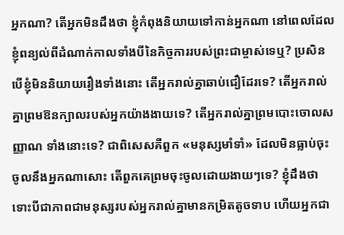អ្នកណា? តើអ្នកមិនដឹងថា ខ្ញុំកំពុងនិយាយទៅកាន់អ្នកណា នៅពេលដែលខ្ញុំពន្យល់ពីដំណាក់កាលទាំងបីនៃកិច្ចការរបស់ព្រះជាម្ចាស់ទេឬ? ប្រសិនបើខ្ញុំមិននិយាយរឿងទាំងនោះ តើអ្នករាល់គ្នាឆាប់ជឿដែរទេ? តើអ្នករាល់គ្នាព្រមឱនក្បាលរបស់អ្នកយ៉ាងងាយទេ? តើអ្នករាល់គ្នាព្រមបោះចោលសញ្ញាណ ទាំងនោះទេ? ជាពិសេសគឺពួក «មនុស្សមាំទាំ» ដែលមិនធ្លាប់ចុះចូលនឹងអ្នកណាសោះ តើពួកគេព្រមចុះចូលដោយងាយៗទេ? ខ្ញុំដឹងថា ទោះបីជាភាពជាមនុស្សរបស់អ្នករាល់គ្នាមានកម្រិតតូចទាប ហើយអ្នកជា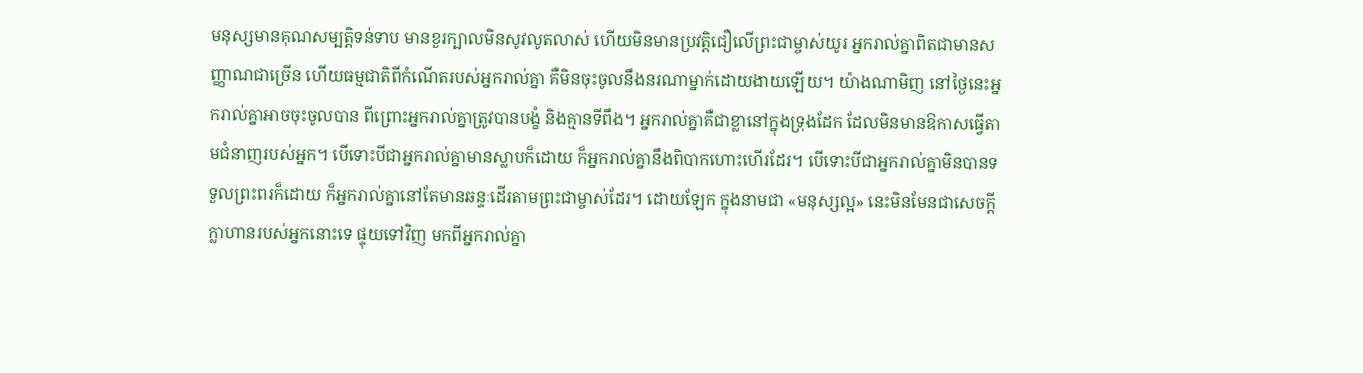មនុស្សមានគុណសម្បត្តិទន់ទាប មានខួរក្បាលមិនសូវលូតលាស់ ហើយមិនមានប្រវត្តិជឿលើព្រះជាម្ចាស់យូរ អ្នករាល់គ្នាពិតជាមានសញ្ញាណជាច្រើន ហើយធម្មជាតិពីកំណើតរបស់អ្នករាល់គ្នា គឺមិនចុះចូលនឹងនរណាម្នាក់ដោយងាយឡើយ។ យ៉ាងណាមិញ នៅថ្ងៃនេះអ្នករាល់គ្នាអាចចុះចូលបាន ពីព្រោះអ្នករាល់គ្នាត្រូវបានបង្ខំ និងគ្មានទីពឹង។ អ្នករាល់គ្នាគឺជាខ្លានៅក្នុងទ្រុងដែក ដែលមិនមានឱកាសធ្វើតាមជំនាញរបស់អ្នក។ បើទោះបីជាអ្នករាល់គ្នាមានស្លាបក៏ដោយ ក៏អ្នករាល់គ្នានឹងពិបាកហោះហើរដែរ។ បើទោះបីជាអ្នករាល់គ្នាមិនបានទទួលព្រះពរក៏ដោយ ក៏អ្នករាល់គ្នានៅតែមានឆន្ទៈដើរតាមព្រះជាម្ចាស់ដែរ។ ដោយឡែក ក្នុងនាមជា «មនុស្សល្អ» នេះមិនមែនជាសេចក្ដីក្លាហានរបស់អ្នកនោះទេ ផ្ទុយទៅវិញ មកពីអ្នករាល់គ្នា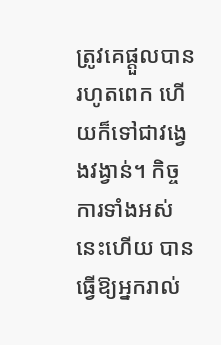ត្រូវគេផ្តួលបានរហូតពេក ហើយក៏ទៅជាវង្វេងវង្វាន់។ កិច្ចការទាំងអស់នេះហើយ បានធ្វើឱ្យអ្នករាល់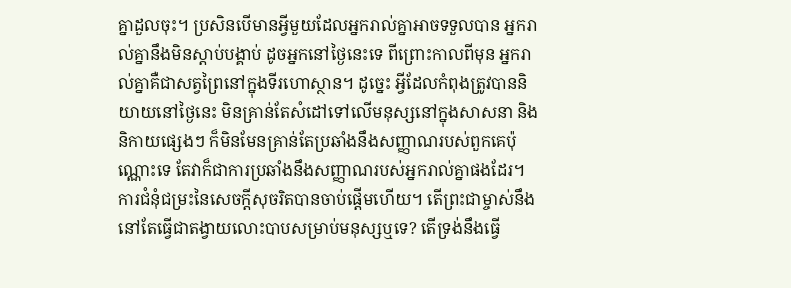គ្នាដួលចុះ។ ប្រសិនបើមានអ្វីមួយដែលអ្នករាល់គ្នាអាចទទួលបាន អ្នករាល់គ្នានឹងមិនស្តាប់បង្គាប់ ដូចអ្នកនៅថ្ងៃនេះទេ ពីព្រោះកាលពីមុន អ្នករាល់គ្នាគឺជាសត្វព្រៃនៅក្នុងទីរហោស្ថាន។ ដូច្នេះ អ្វីដែលកំពុងត្រូវបាននិយាយនៅថ្ងៃនេះ មិនគ្រាន់តែសំដៅទៅលើមនុស្សនៅក្នុងសាសនា និងនិកាយផ្សេងៗ ក៏មិនមែនគ្រាន់តែប្រឆាំងនឹងសញ្ញាណរបស់ពួកគេប៉ុណ្ណោះទេ តែវាក៏ជាការប្រឆាំងនឹងសញ្ញាណរបស់អ្នករាល់គ្នាផងដែរ។
ការជំនុំជម្រះនៃសេចក្តីសុចរិតបានចាប់ផ្តើមហើយ។ តើព្រះជាម្ចាស់នឹងនៅតែធ្វើជាតង្វាយលោះបាបសម្រាប់មនុស្សឬទេ? តើទ្រង់នឹងធ្វើ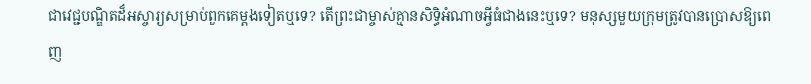ជាវេជ្ជបណ្ឌិតដ៏អស្ចារ្យសម្រាប់ពួកគេម្តងទៀតឬទេ? តើព្រះជាម្ចាស់គ្មានសិទ្ធិអំណាចអ្វីធំជាងនេះឬទេ? មនុស្សមួយក្រុមត្រូវបានប្រោសឱ្យពេញ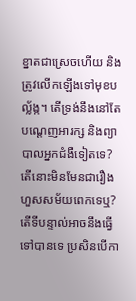ខ្នាតជាស្រេចហើយ និងត្រូវលើកឡើងទៅមុខបល្ល័ង្ក។ តើទ្រង់នឹងនៅតែបណ្ដេញអារក្ស និងព្យាបាលអ្នកជំងឺទៀតទេ? តើនោះមិនមែនជារឿងហួសសម័យពេកទេឬ? តើទីបន្ទាល់អាចនឹងធ្វើទៅបានទេ ប្រសិនបើកា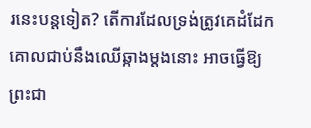រនេះបន្តទៀត? តើការដែលទ្រង់ត្រូវគេដំដែកគោលជាប់នឹងឈើឆ្កាងម្ដងនោះ អាចធ្វើឱ្យព្រះជា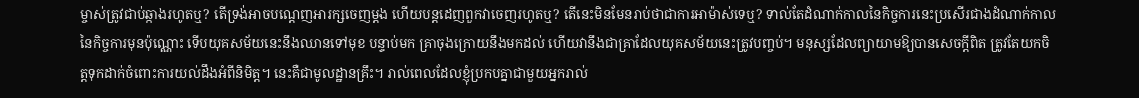ម្ចាស់ត្រូវជាប់ឆ្កាងរហូតឬ? តើទ្រង់អាចបណ្តេញអារក្សចេញម្តង ហើយបន្ដដេញពួកវាចេញរហូតឬ? តើនេះមិនមែនរាប់ថាជាការអាម៉ាស់ទេឬ? ទាល់តែដំណាក់កាលនៃកិច្ចការនេះប្រសើរជាងដំណាក់កាលនៃកិច្ចការមុនប៉ុណ្ណោះ ទើបយុគសម័យនេះនឹងឈានទៅមុខ បន្ទាប់មក គ្រាចុងក្រោយនឹងមកដល់ ហើយវានឹងជាគ្រាដែលយុគសម័យនេះត្រូវបញ្ចប់។ មនុស្សដែលព្យាយាមឱ្យបានសេចក្ដីពិត ត្រូវតែយកចិត្តទុកដាក់ចំពោះការយល់ដឹងអំពីនិមិត្ត។ នេះគឺជាមូលដ្ឋានគ្រឹះ។ រាល់ពេលដែលខ្ញុំប្រកបគ្នាជាមួយអ្នករាល់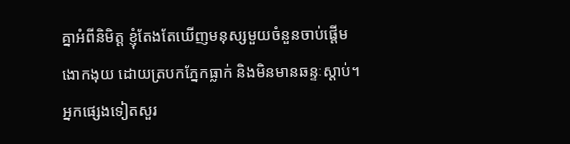គ្នាអំពីនិមិត្ត ខ្ញុំតែងតែឃើញមនុស្សមួយចំនួនចាប់ផ្ដើមងោកងុយ ដោយត្របកភ្នែកធ្លាក់ និងមិនមានឆន្ទៈស្តាប់។ អ្នកផ្សេងទៀតសួរ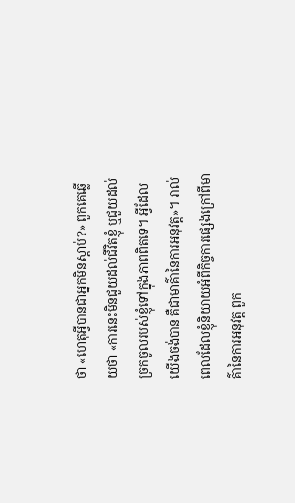ថា «ហេតុអ្វីបានជាអ្នកមិនស្តាប់?» ពួកគេឆ្លើយថា «ការនេះមិនជួយដល់ជីវិតខ្ញុំ ឬជួយដល់ច្រកចូលរបស់ខ្ញុំទៅក្នុងភាពពិតទេ។ អ្វីដែលយើងចង់បាន គឺជាមាគ៌ានៃការអនុវត្ត»។ រាល់ពេលដែលខ្ញុំនិយាយអំពីកិច្ចការផ្សេងក្រៅពីមាគ៌ានៃការអនុវត្ត ពួក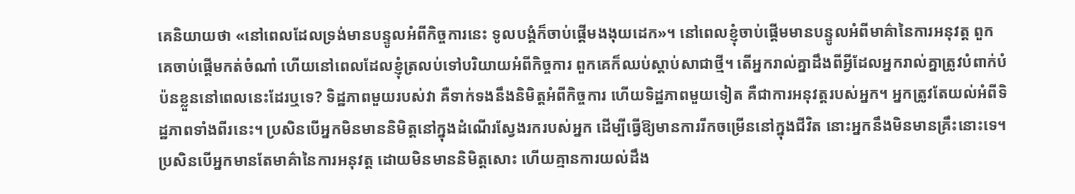គេនិយាយថា «នៅពេលដែលទ្រង់មានបន្ទូលអំពីកិច្ចការនេះ ទូលបង្គំក៏ចាប់ផ្តើមងងុយដេក»។ នៅពេលខ្ញុំចាប់ផ្តើមមានបន្ទូលអំពីមាគ៌ានៃការអនុវត្ត ពួកគេចាប់ផ្តើមកត់ចំណាំ ហើយនៅពេលដែលខ្ញុំត្រលប់ទៅបរិយាយអំពីកិច្ចការ ពួកគេក៏ឈប់ស្តាប់សាជាថ្មី។ តើអ្នករាល់គ្នាដឹងពីអ្វីដែលអ្នករាល់គ្នាត្រូវបំពាក់បំប៉នខ្លួននៅពេលនេះដែរឬទេ? ទិដ្ឋភាពមួយរបស់វា គឺទាក់ទងនឹងនិមិត្តអំពីកិច្ចការ ហើយទិដ្ឋភាពមួយទៀត គឺជាការអនុវត្តរបស់អ្នក។ អ្នកត្រូវតែយល់អំពីទិដ្ឋភាពទាំងពីរនេះ។ ប្រសិនបើអ្នកមិនមាននិមិត្តនៅក្នុងដំណើរស្វែងរករបស់អ្នក ដើម្បីធ្វើឱ្យមានការរីកចម្រើននៅក្នុងជីវិត នោះអ្នកនឹងមិនមានគ្រឹះនោះទេ។ ប្រសិនបើអ្នកមានតែមាគ៌ានៃការអនុវត្ត ដោយមិនមាននិមិត្តសោះ ហើយគ្មានការយល់ដឹង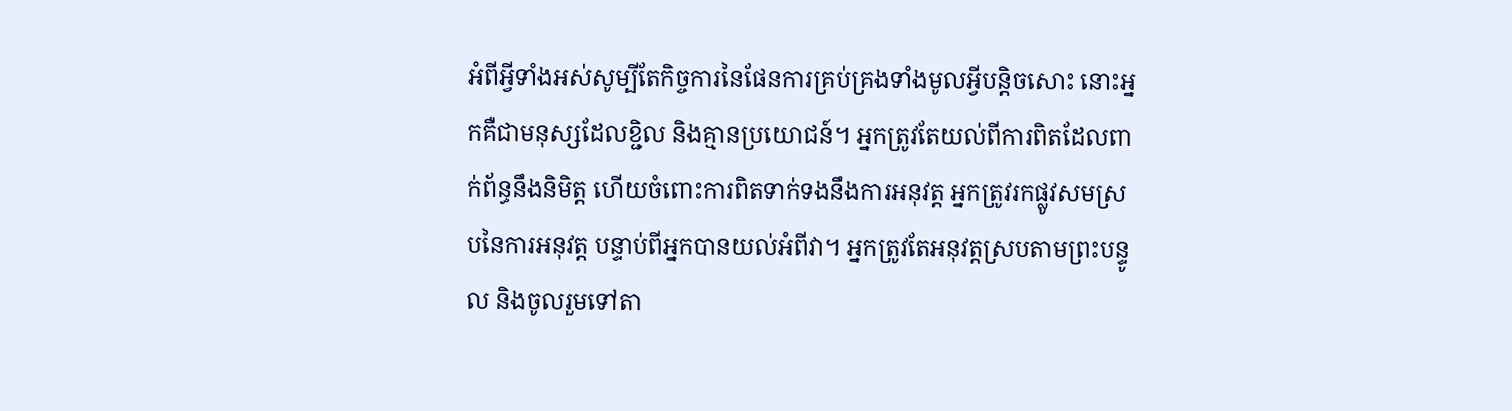អំពីអ្វីទាំងអស់សូម្បីតែកិច្ចការនៃផែនការគ្រប់គ្រងទាំងមូលអ្វីបន្តិចសោះ នោះអ្នកគឺជាមនុស្សដែលខ្ជិល និងគ្មានប្រយោជន៍។ អ្នកត្រូវតែយល់ពីការពិតដែលពាក់ព័ន្ធនឹងនិមិត្ត ហើយចំពោះការពិតទាក់ទងនឹងការអនុវត្ត អ្នកត្រូវរកផ្លូវសមស្របនៃការអនុវត្ត បន្ទាប់ពីអ្នកបានយល់អំពីវា។ អ្នកត្រូវតែអនុវត្តស្របតាមព្រះបន្ទូល និងចូលរួមទៅតា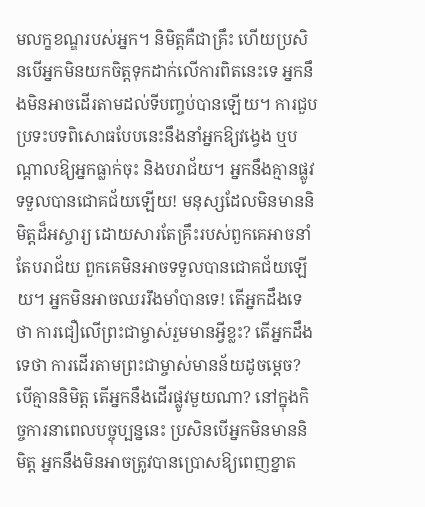មលក្ខខណ្ឌរបស់អ្នក។ និមិត្តគឺជាគ្រឹះ ហើយប្រសិនបើអ្នកមិនយកចិត្តទុកដាក់លើការពិតនេះទេ អ្នកនឹងមិនអាចដើរតាមដល់ទីបញ្ចប់បានឡើយ។ ការជួបប្រទះបទពិសោធបែបនេះនឹងនាំអ្នកឱ្យវង្វេង ឬបណ្តាលឱ្យអ្នកធ្លាក់ចុះ និងបរាជ័យ។ អ្នកនឹងគ្មានផ្លូវទទួលបានជោគជ័យឡើយ! មនុស្សដែលមិនមាននិមិត្តដ៏អស្ចារ្យ ដោយសារតែគ្រឹះរបស់ពួកគេអាចនាំតែបរាជ័យ ពួកគេមិនអាចទទួលបានជោគជ័យឡើយ។ អ្នកមិនអាចឈររឹងមាំបានទេ! តើអ្នកដឹងទេថា ការជឿលើព្រះជាម្ចាស់រួមមានអ្វីខ្លះ? តើអ្នកដឹងទេថា ការដើរតាមព្រះជាម្ចាស់មានន័យដូចម្ដេច? បើគ្មាននិមិត្ត តើអ្នកនឹងដើរផ្លូវមួយណា? នៅក្នុងកិច្ចការនាពេលបច្ចុប្បន្ននេះ ប្រសិនបើអ្នកមិនមាននិមិត្ត អ្នកនឹងមិនអាចត្រូវបានប្រោសឱ្យពេញខ្នាត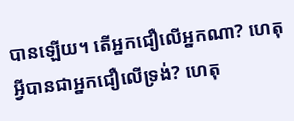បានឡើយ។ តើអ្នកជឿលើអ្នកណា? ហេតុអ្វីបានជាអ្នកជឿលើទ្រង់? ហេតុ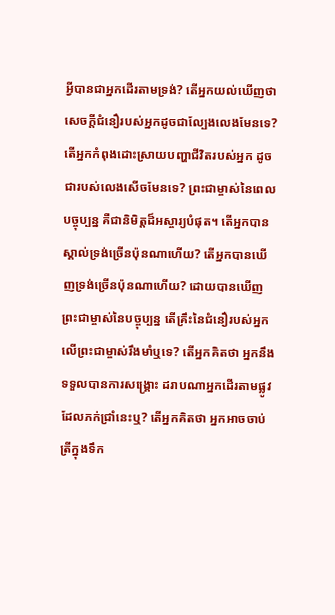អ្វីបានជាអ្នកដើរតាមទ្រង់? តើអ្នកយល់ឃើញថា សេចក្ដីជំនឿរបស់អ្នកដូចជាល្បែងលេងមែនទេ? តើអ្នកកំពុងដោះស្រាយបញ្ហាជីវិតរបស់អ្នក ដូចជារបស់លេងសើចមែនទេ? ព្រះជាម្ចាស់នៃពេលបច្ចុប្បន្ន គឺជានិមិត្តដ៏អស្ចារ្យបំផុត។ តើអ្នកបានស្គាល់ទ្រង់ច្រើនប៉ុនណាហើយ? តើអ្នកបានឃើញទ្រង់ច្រើនប៉ុនណាហើយ? ដោយបានឃើញព្រះជាម្ចាស់នៃបច្ចុប្បន្ន តើគ្រឹះនៃជំនឿរបស់អ្នកលើព្រះជាម្ចាស់រឹងមាំឬទេ? តើអ្នកគិតថា អ្នកនឹងទទួលបានការសង្គ្រោះ ដរាបណាអ្នកដើរតាមផ្លូវដែលភក់ជ្រាំនេះឬ? តើអ្នកគិតថា អ្នកអាចចាប់ត្រីក្នុងទឹក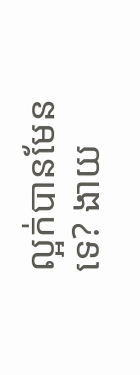ល្អក់បានមែនទេ? ងាយ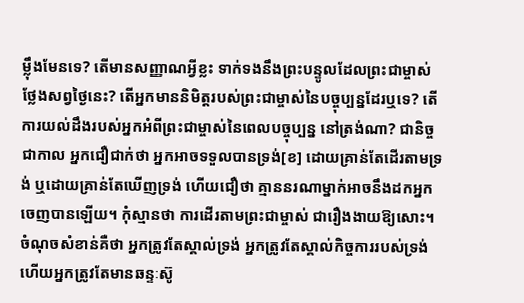ម្ល៉ឹងមែនទេ? តើមានសញ្ញាណអ្វីខ្លះ ទាក់ទងនឹងព្រះបន្ទូលដែលព្រះជាម្ចាស់ថ្លែងសព្វថ្ងៃនេះ? តើអ្នកមាននិមិត្តរបស់ព្រះជាម្ចាស់នៃបច្ចុប្បន្នដែរឬទេ? តើការយល់ដឹងរបស់អ្នកអំពីព្រះជាម្ចាស់នៃពេលបច្ចុប្បន្ន នៅត្រង់ណា? ជានិច្ចជាកាល អ្នកជឿជាក់ថា អ្នកអាចទទួលបានទ្រង់[ខ] ដោយគ្រាន់តែដើរតាមទ្រង់ ឬដោយគ្រាន់តែឃើញទ្រង់ ហើយជឿថា គ្មាននរណាម្នាក់អាចនឹងដកអ្នកចេញបានឡើយ។ កុំស្មានថា ការដើរតាមព្រះជាម្ចាស់ ជារឿងងាយឱ្យសោះ។ ចំណុចសំខាន់គឺថា អ្នកត្រូវតែស្គាល់ទ្រង់ អ្នកត្រូវតែស្គាល់កិច្ចការរបស់ទ្រង់ ហើយអ្នកត្រូវតែមានឆន្ទៈស៊ូ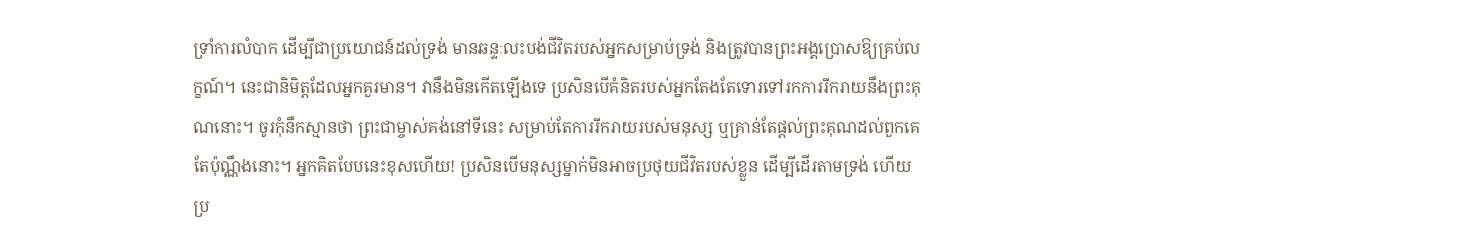ទ្រាំការលំបាក ដើម្បីជាប្រយោជន៍ដល់ទ្រង់ មានឆន្ទៈលះបង់ជីវិតរបស់អ្នកសម្រាប់ទ្រង់ និងត្រូវបានព្រះអង្គប្រោសឱ្យគ្រប់លក្ខណ៍។ នេះជានិមិត្តដែលអ្នកគួរមាន។ វានឹងមិនកើតឡើងទេ ប្រសិនបើគំនិតរបស់អ្នកតែងតែទោរទៅរកការរីករាយនឹងព្រះគុណនោះ។ ចូរកុំនឹកស្មានថា ព្រះជាម្ចាស់គង់នៅទីនេះ សម្រាប់តែការរីករាយរបស់មនុស្ស ឬគ្រាន់តែផ្តល់ព្រះគុណដល់ពួកគេតែប៉ុណ្ណឹងនោះ។ អ្នកគិតបែបនេះខុសហើយ! ប្រសិនបើមនុស្សម្នាក់មិនអាចប្រថុយជីវិតរបស់ខ្លួន ដើម្បីដើរតាមទ្រង់ ហើយប្រ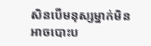សិនបើមនុស្សម្នាក់មិនអាចបោះប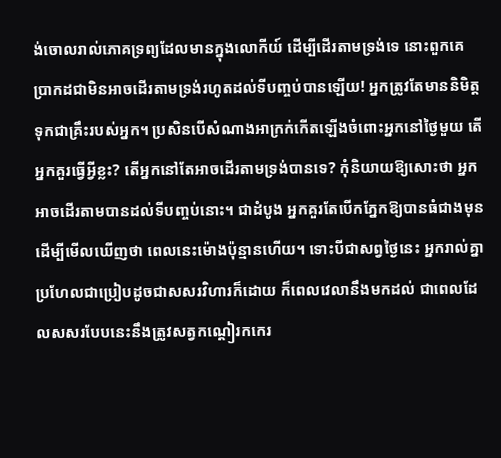ង់ចោលរាល់ភោគទ្រព្យដែលមានក្នុងលោកីយ៍ ដើម្បីដើរតាមទ្រង់ទេ នោះពួកគេប្រាកដជាមិនអាចដើរតាមទ្រង់រហូតដល់ទីបញ្ចប់បានឡើយ! អ្នកត្រូវតែមាននិមិត្ត ទុកជាគ្រឹះរបស់អ្នក។ ប្រសិនបើសំណាងអាក្រក់កើតឡើងចំពោះអ្នកនៅថ្ងៃមួយ តើអ្នកគួរធ្វើអ្វីខ្លះ? តើអ្នកនៅតែអាចដើរតាមទ្រង់បានទេ? កុំនិយាយឱ្យសោះថា អ្នកអាចដើរតាមបានដល់ទីបញ្ចប់នោះ។ ជាដំបូង អ្នកគួរតែបើកភ្នែកឱ្យបានធំជាងមុន ដើម្បីមើលឃើញថា ពេលនេះម៉ោងប៉ុន្មានហើយ។ ទោះបីជាសព្វថ្ងៃនេះ អ្នករាល់គ្នាប្រហែលជាប្រៀបដូចជាសសរវិហារក៏ដោយ ក៏ពេលវេលានឹងមកដល់ ជាពេលដែលសសរបែបនេះនឹងត្រូវសត្វកណ្ដៀរកកេរ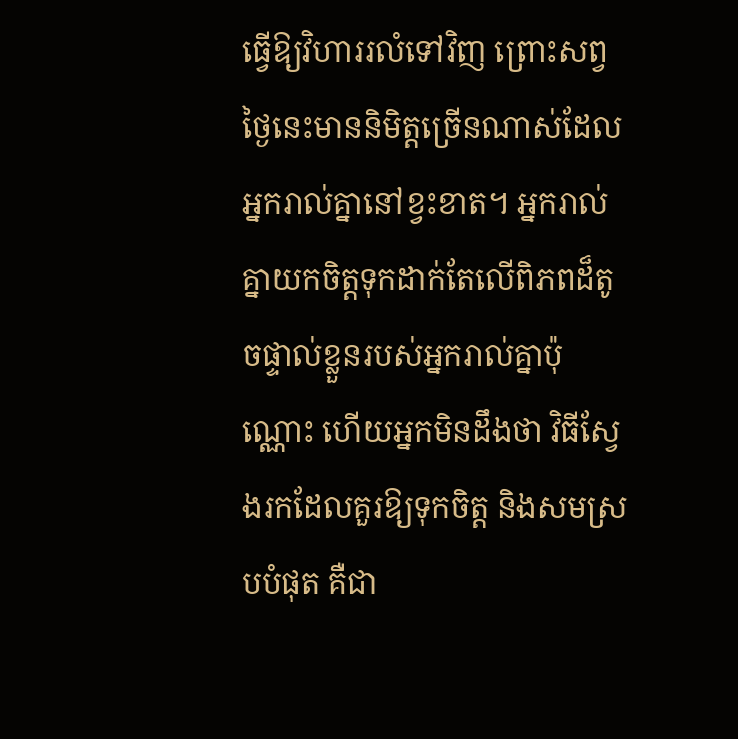ធ្វើឱ្យវិហាររលំទៅវិញ ព្រោះសព្វថ្ងៃនេះមាននិមិត្តច្រើនណាស់ដែលអ្នករាល់គ្នានៅខ្វះខាត។ អ្នករាល់គ្នាយកចិត្តទុកដាក់តែលើពិភពដ៏តូចផ្ទាល់ខ្លួនរបស់អ្នករាល់គ្នាប៉ុណ្ណោះ ហើយអ្នកមិនដឹងថា វិធីស្វែងរកដែលគួរឱ្យទុកចិត្ត និងសមស្របបំផុត គឺជា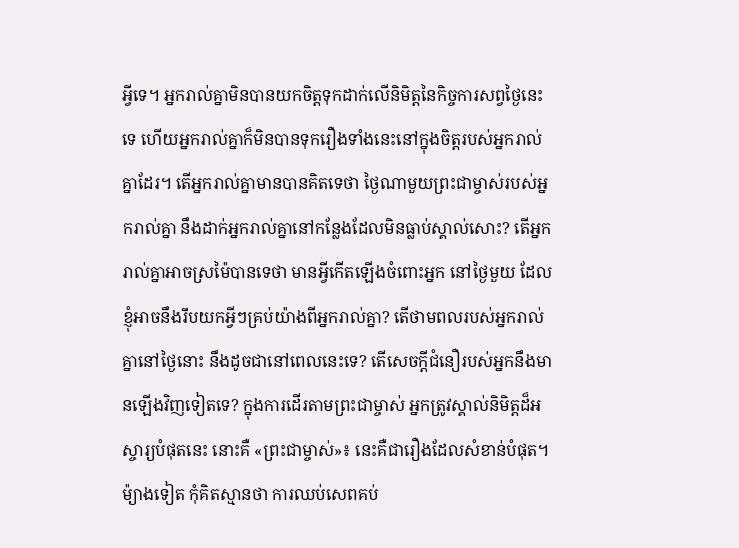អ្វីទេ។ អ្នករាល់គ្នាមិនបានយកចិត្តទុកដាក់លើនិមិត្តនៃកិច្ចការសព្វថ្ងៃនេះទេ ហើយអ្នករាល់គ្នាក៏មិនបានទុករឿងទាំងនេះនៅក្នុងចិត្តរបស់អ្នករាល់គ្នាដែរ។ តើអ្នករាល់គ្នាមានបានគិតទេថា ថ្ងៃណាមួយព្រះជាម្ចាស់របស់អ្នករាល់គ្នា នឹងដាក់អ្នករាល់គ្នានៅកន្លែងដែលមិនធ្លាប់ស្គាល់សោះ? តើអ្នករាល់គ្នាអាចស្រម៉ៃបានទេថា មានអ្វីកើតឡើងចំពោះអ្នក នៅថ្ងៃមួយ ដែលខ្ញុំអាចនឹងរឹបយកអ្វីៗគ្រប់យ៉ាងពីអ្នករាល់គ្នា? តើថាមពលរបស់អ្នករាល់គ្នានៅថ្ងៃនោះ នឹងដូចជានៅពេលនេះទេ? តើសេចក្ដីជំនឿរបស់អ្នកនឹងមានឡើងវិញទៀតទេ? ក្នុងការដើរតាមព្រះជាម្ចាស់ អ្នកត្រូវស្គាល់និមិត្តដ៏អស្ចារ្យបំផុតនេះ នោះគឺ «ព្រះជាម្ចាស់»៖ នេះគឺជារឿងដែលសំខាន់បំផុត។ ម៉្យាងទៀត កុំគិតស្មានថា ការឈប់សេពគប់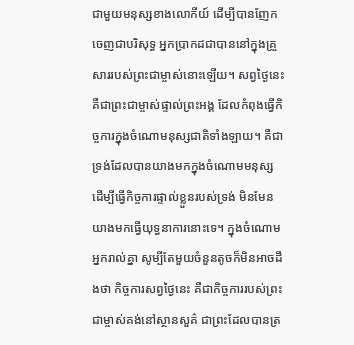ជាមួយមនុស្សខាងលោកីយ៍ ដើម្បីបានញែកចេញជាបរិសុទ្ធ អ្នកប្រាកដជាបាននៅក្នុងគ្រួសាររបស់ព្រះជាម្ចាស់នោះឡើយ។ សព្វថ្ងៃនេះ គឺជាព្រះជាម្ចាស់ផ្ទាល់ព្រះអង្គ ដែលកំពុងធ្វើកិច្ចការក្នុងចំណោមនុស្សជាតិទាំងឡាយ។ គឺជាទ្រង់ដែលបានយាងមកក្នុងចំណោមមនុស្ស ដើម្បីធ្វើកិច្ចការផ្ទាល់ខ្លួនរបស់ទ្រង់ មិនមែនយាងមកធ្វើយុទ្ធនាការនោះទេ។ ក្នុងចំណោមអ្នករាល់គ្នា សូម្បីតែមួយចំនួនតូចក៏មិនអាចដឹងថា កិច្ចការសព្វថ្ងៃនេះ គឺជាកិច្ចការរបស់ព្រះជាម្ចាស់គង់នៅស្ថានសួគ៌ ជាព្រះដែលបានត្រ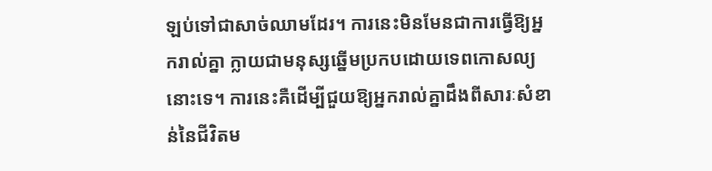ឡប់ទៅជាសាច់ឈាមដែរ។ ការនេះមិនមែនជាការធ្វើឱ្យអ្នករាល់គ្នា ក្លាយជាមនុស្សឆ្នើមប្រកបដោយទេពកោសល្យនោះទេ។ ការនេះគឺដើម្បីជួយឱ្យអ្នករាល់គ្នាដឹងពីសារៈសំខាន់នៃជីវិតម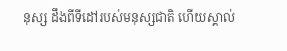នុស្ស ដឹងពីទីដៅរបស់មនុស្សជាតិ ហើយស្គាល់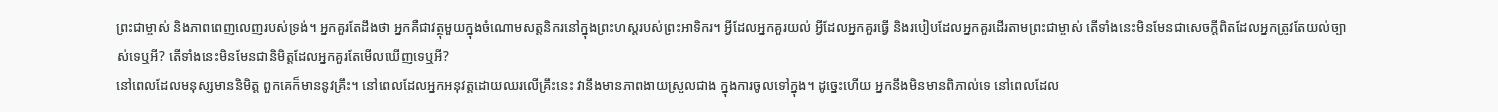ព្រះជាម្ចាស់ និងភាពពេញលេញរបស់ទ្រង់។ អ្នកគួរតែដឹងថា អ្នកគឺជាវត្ថុមួយក្នុងចំណោមសត្តនិករនៅក្នុងព្រះហស្ដរបស់ព្រះអាទិករ។ អ្វីដែលអ្នកគួរយល់ អ្វីដែលអ្នកគួរធ្វើ និងរបៀបដែលអ្នកគួរដើរតាមព្រះជាម្ចាស់ តើទាំងនេះមិនមែនជាសេចក្តីពិតដែលអ្នកត្រូវតែយល់ច្បាស់ទេឬអី? តើទាំងនេះមិនមែនជានិមិត្តដែលអ្នកគួរតែមើលឃើញទេឬអី?
នៅពេលដែលមនុស្សមាននិមិត្ត ពួកគេក៏មាននូវគ្រឹះ។ នៅពេលដែលអ្នកអនុវត្តដោយឈរលើគ្រឹះនេះ វានឹងមានភាពងាយស្រួលជាង ក្នុងការចូលទៅក្នុង។ ដូច្នេះហើយ អ្នកនឹងមិនមានពិភាល់ទេ នៅពេលដែល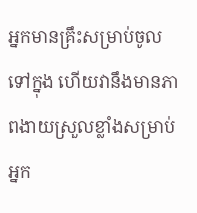អ្នកមានគ្រឹះសម្រាប់ចូលទៅក្នុង ហើយវានឹងមានភាពងាយស្រួលខ្លាំងសម្រាប់អ្នក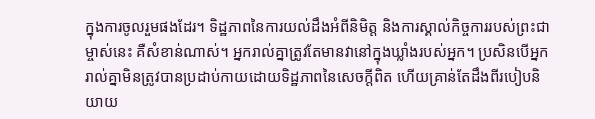ក្នុងការចូលរួមផងដែរ។ ទិដ្ឋភាពនៃការយល់ដឹងអំពីនិមិត្ត និងការស្គាល់កិច្ចការរបស់ព្រះជាម្ចាស់នេះ គឺសំខាន់ណាស់។ អ្នករាល់គ្នាត្រូវតែមានវានៅក្នុងឃ្លាំងរបស់អ្នក។ ប្រសិនបើអ្នករាល់គ្នាមិនត្រូវបានប្រដាប់កាយដោយទិដ្ឋភាពនៃសេចក្ដីពិត ហើយគ្រាន់តែដឹងពីរបៀបនិយាយ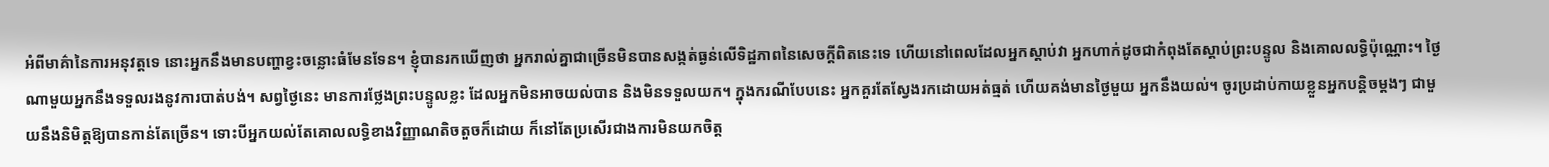អំពីមាគ៌ានៃការអនុវត្តទេ នោះអ្នកនឹងមានបញ្ហាខ្វះចន្លោះធំមែនទែន។ ខ្ញុំបានរកឃើញថា អ្នករាល់គ្នាជាច្រើនមិនបានសង្កត់ធ្ងន់លើទិដ្ឋភាពនៃសេចក្ដីពិតនេះទេ ហើយនៅពេលដែលអ្នកស្តាប់វា អ្នកហាក់ដូចជាកំពុងតែស្តាប់ព្រះបន្ទូល និងគោលលទ្ធិប៉ុណ្ណោះ។ ថ្ងៃណាមួយអ្នកនឹងទទួលរងនូវការបាត់បង់។ សព្វថ្ងៃនេះ មានការថ្លែងព្រះបន្ទូលខ្លះ ដែលអ្នកមិនអាចយល់បាន និងមិនទទួលយក។ ក្នុងករណីបែបនេះ អ្នកគួរតែស្វែងរកដោយអត់ធ្មត់ ហើយគង់មានថ្ងៃមួយ អ្នកនឹងយល់។ ចូរប្រដាប់កាយខ្លួនអ្នកបន្តិចម្តងៗ ជាមួយនឹងនិមិត្តឱ្យបានកាន់តែច្រើន។ ទោះបីអ្នកយល់តែគោលលទ្ធិខាងវិញ្ញាណតិចតួចក៏ដោយ ក៏នៅតែប្រសើរជាងការមិនយកចិត្ត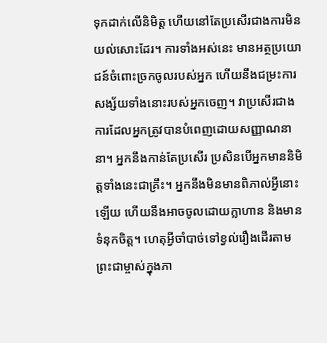ទុកដាក់លើនិមិត្ត ហើយនៅតែប្រសើរជាងការមិនយល់សោះដែរ។ ការទាំងអស់នេះ មានអត្ថប្រយោជន៍ចំពោះច្រកចូលរបស់អ្នក ហើយនឹងជម្រះការសង្ស័យទាំងនោះរបស់អ្នកចេញ។ វាប្រសើរជាងការដែលអ្នកត្រូវបានបំពេញដោយសញ្ញាណនានា។ អ្នកនឹងកាន់តែប្រសើរ ប្រសិនបើអ្នកមាននិមិត្តទាំងនេះជាគ្រឹះ។ អ្នកនឹងមិនមានពិភាល់អ្វីនោះឡើយ ហើយនឹងអាចចូលដោយក្លាហាន និងមានទំនុកចិត្ត។ ហេតុអ្វីចាំបាច់ទៅខ្វល់រឿងដើរតាមព្រះជាម្ចាស់ក្នុងភា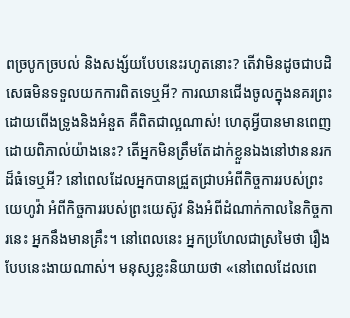ពច្របូកច្របល់ និងសង្ស័យបែបនេះរហូតនោះ? តើវាមិនដូចជាបដិសេធមិនទទួលយកការពិតទេឬអី? ការឈានជើងចូលក្នុងនគរព្រះដោយពើងទ្រូងនិងអំនួត គឺពិតជាល្អណាស់! ហេតុអ្វីបានមានពេញដោយពិភាល់យ៉ាងនេះ? តើអ្នកមិនត្រឹមតែដាក់ខ្លួនឯងនៅឋាននរកដ៏ធំទេឬអី? នៅពេលដែលអ្នកបានជ្រួតជ្រាបអំពីកិច្ចការរបស់ព្រះយេហូវ៉ា អំពីកិច្ចការរបស់ព្រះយេស៊ូវ និងអំពីដំណាក់កាលនៃកិច្ចការនេះ អ្នកនឹងមានគ្រឹះ។ នៅពេលនេះ អ្នកប្រហែលជាស្រមៃថា រឿងបែបនេះងាយណាស់។ មនុស្សខ្លះនិយាយថា «នៅពេលដែលពេ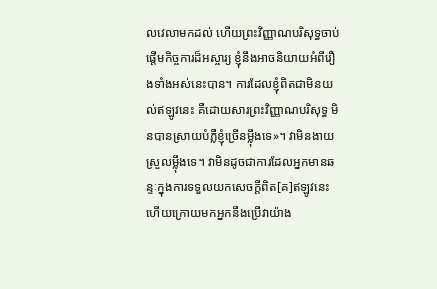លវេលាមកដល់ ហើយព្រះវិញ្ញាណបរិសុទ្ធចាប់ផ្តើមកិច្ចការដ៏អស្ចារ្យ ខ្ញុំនឹងអាចនិយាយអំពីរឿងទាំងអស់នេះបាន។ ការដែលខ្ញុំពិតជាមិនយល់ឥឡូវនេះ គឺដោយសារព្រះវិញ្ញាណបរិសុទ្ធ មិនបានស្រាយបំភ្លឺខ្ញុំច្រើនម្ល៉ឹងទេ»។ វាមិនងាយស្រួលម្ល៉ឹងទេ។ វាមិនដូចជាការដែលអ្នកមានឆន្ទៈក្នុងការទទួលយកសេចក្ដីពិត[គ]ឥឡូវនេះ ហើយក្រោយមកអ្នកនឹងប្រើវាយ៉ាង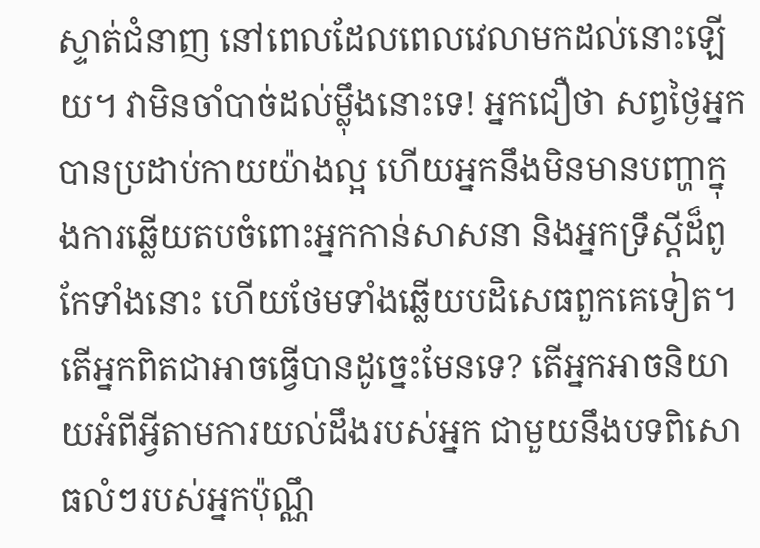ស្ទាត់ជំនាញ នៅពេលដែលពេលវេលាមកដល់នោះឡើយ។ វាមិនចាំបាច់ដល់ម្ល៉ឹងនោះទេ! អ្នកជឿថា សព្វថ្ងៃអ្នកបានប្រដាប់កាយយ៉ាងល្អ ហើយអ្នកនឹងមិនមានបញ្ហាក្នុងការឆ្លើយតបចំពោះអ្នកកាន់សាសនា និងអ្នកទ្រឹស្តីដ៏ពូកែទាំងនោះ ហើយថែមទាំងឆ្លើយបដិសេធពួកគេទៀត។ តើអ្នកពិតជាអាចធ្វើបានដូច្នេះមែនទេ? តើអ្នកអាចនិយាយអំពីអ្វីតាមការយល់ដឹងរបស់អ្នក ជាមួយនឹងបទពិសោធលំៗរបស់អ្នកប៉ុណ្ណឹ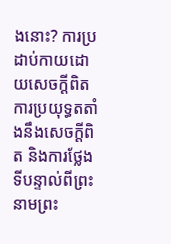ងនោះ? ការប្រដាប់កាយដោយសេចក្ដីពិត ការប្រយុទ្ធតតាំងនឹងសេចក្ដីពិត និងការថ្លែងទីបន្ទាល់ពីព្រះនាមព្រះ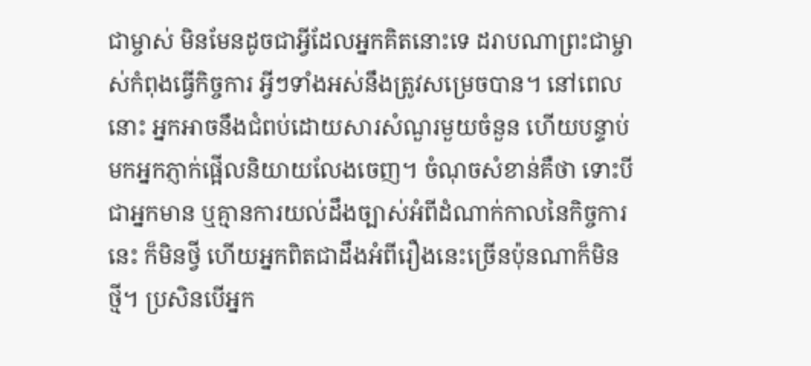ជាម្ចាស់ មិនមែនដូចជាអ្វីដែលអ្នកគិតនោះទេ ដរាបណាព្រះជាម្ចាស់កំពុងធ្វើកិច្ចការ អ្វីៗទាំងអស់នឹងត្រូវសម្រេចបាន។ នៅពេលនោះ អ្នកអាចនឹងជំពប់ដោយសារសំណួរមួយចំនួន ហើយបន្ទាប់មកអ្នកភ្ញាក់ផ្អើលនិយាយលែងចេញ។ ចំណុចសំខាន់គឺថា ទោះបីជាអ្នកមាន ឬគ្មានការយល់ដឹងច្បាស់អំពីដំណាក់កាលនៃកិច្ចការនេះ ក៏មិនថ្វី ហើយអ្នកពិតជាដឹងអំពីរឿងនេះច្រើនប៉ុនណាក៏មិនថ្មី។ ប្រសិនបើអ្នក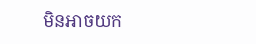មិនអាចយក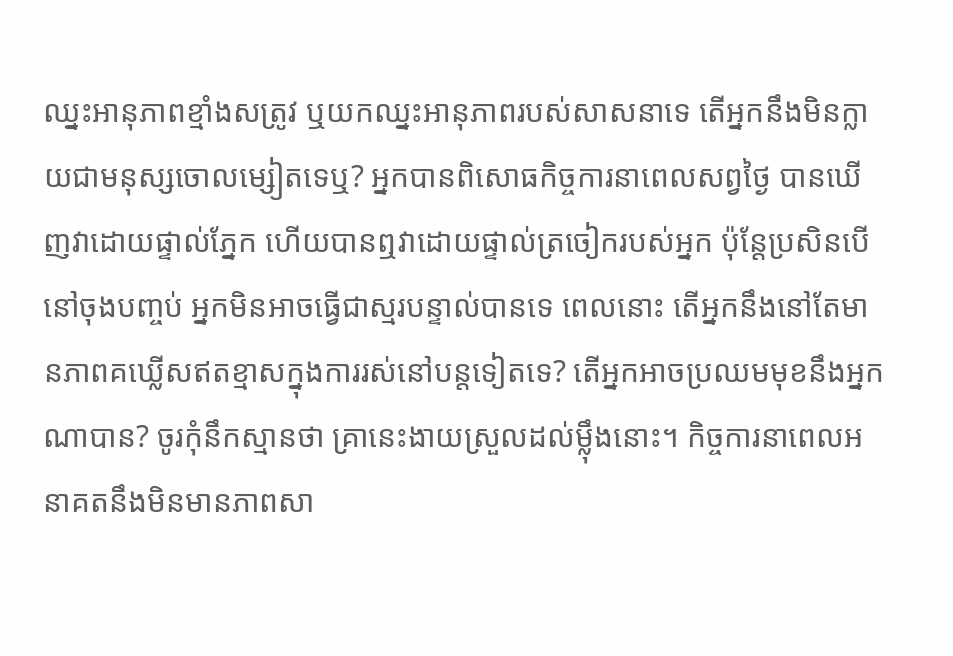ឈ្នះអានុភាពខ្មាំងសត្រូវ ឬយកឈ្នះអានុភាពរបស់សាសនាទេ តើអ្នកនឹងមិនក្លាយជាមនុស្សចោលម្សៀតទេឬ? អ្នកបានពិសោធកិច្ចការនាពេលសព្វថ្ងៃ បានឃើញវាដោយផ្ទាល់ភ្នែក ហើយបានឮវាដោយផ្ទាល់ត្រចៀករបស់អ្នក ប៉ុន្តែប្រសិនបើនៅចុងបញ្ចប់ អ្នកមិនអាចធ្វើជាស្មរបន្ទាល់បានទេ ពេលនោះ តើអ្នកនឹងនៅតែមានភាពគឃ្លើសឥតខ្មាសក្នុងការរស់នៅបន្តទៀតទេ? តើអ្នកអាចប្រឈមមុខនឹងអ្នកណាបាន? ចូរកុំនឹកស្មានថា គ្រានេះងាយស្រួលដល់ម្ល៉ឹងនោះ។ កិច្ចការនាពេលអនាគតនឹងមិនមានភាពសា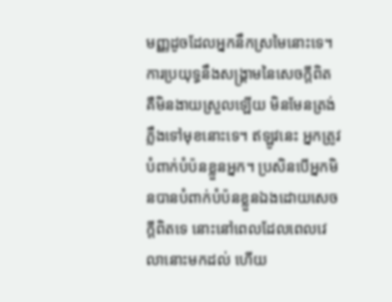មញ្ញដូចដែលអ្នកនឹកស្រមៃនោះទេ។ ការប្រយុទ្ធនឹងសង្រ្គាមនៃសេចក្តីពិត គឺមិនងាយស្រួលឡើយ មិនមែនត្រង់ភ្លឹងទៅមុខនោះទេ។ ឥឡូវនេះ អ្នកត្រូវបំពាក់បំប៉នខ្លួនអ្នក។ ប្រសិនបើអ្នកមិនបានបំពាក់បំប៉នខ្លួនឯងដោយសេចក្ដីពិតទេ នោះនៅពេលដែលពេលវេលានោះមកដល់ ហើយ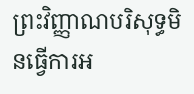ព្រះវិញ្ញាណបរិសុទ្ធមិនធ្វើការអ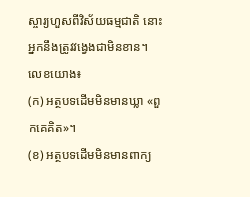ស្ចារ្យហួសពីវិស័យធម្មជាតិ នោះអ្នកនឹងត្រូវវង្វេងជាមិនខាន។
លេខយោង៖
(ក) អត្ថបទដើមមិនមានឃ្លា «ពួកគេគិត»។
(ខ) អត្ថបទដើមមិនមានពាក្យ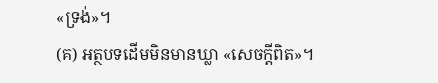«ទ្រង់»។
(គ) អត្ថបទដើមមិនមានឃ្លា «សេចក្ដីពិត»។